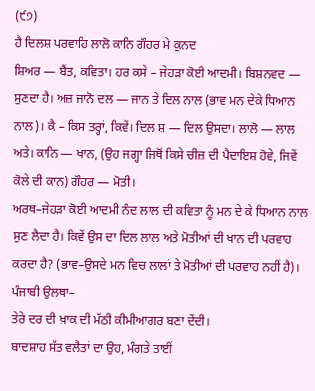(੯੭)
ਹੈ ਦਿਲਸ਼ ਪਰਵਾਹਿ ਲਾਲੋ ਕਾਨਿ ਗੌਹਰ ਮੇ ਕੁਨਦ
ਸ਼ਿਅਰ — ਬੈਂਤ, ਕਵਿਤਾ। ਹਰ ਕਸੇ – ਜੇਹੜਾ ਕੋਈ ਆਦਮੀ। ਬਿਸ਼ਨਵਦ — ਸੁਣਦਾ ਹੈ। ਅਜ਼ ਜਾਨੋ ਦਲ — ਜਾਨ ਤੇ ਦਿਲ ਨਾਲ (ਭਾਵ ਮਨ ਦੇਕੇ ਧਿਆਨ ਨਾਲ)। ਕੈ – ਕਿਸ ਤਰ੍ਹਾਂ, ਕਿਵੇਂ। ਦਿਲ ਸ਼ — ਦਿਲ ਉਸਦਾ। ਲਾਲੋ — ਲਾਲ ਅਤੇ। ਕਾਨਿ — ਖਾਨ, (ਉਹ ਜਗ੍ਹਾ ਜਿਥੋਂ ਕਿਸੇ ਚੀਜ਼ ਦੀ ਪੈਦਾਇਸ਼ ਹੋਵੇ, ਜਿਵੇਂ ਕੋਲੇ ਦੀ ਕਾਨ) ਗੌਹਰ — ਮੋਤੀ।
ਅਰਥ–ਜੇਹੜਾ ਕੋਈ ਆਦਮੀ ਨੰਦ ਲਾਲ ਦੀ ਕਵਿਤਾ ਨੂੰ ਮਨ ਦੇ ਕੇ ਧਿਆਨ ਨਾਲ ਸੁਣ ਲੈਦਾ ਹੈ। ਕਿਵੇਂ ਉਸ ਦਾ ਦਿਲ ਲਾਲ ਅਤੇ ਮੋਤੀਆਂ ਦੀ ਖਾਨ ਦੀ ਪਰਵਾਹ ਕਰਦਾ ਹੈ? (ਭਾਵ–ਉਸਦੇ ਮਨ ਵਿਚ ਲਾਲਾਂ ਤੇ ਮੋਤੀਆਂ ਦੀ ਪਰਵਾਹ ਨਹੀਂ ਹੈ)।
ਪੰਜਾਬੀ ਉਲਥਾ–
ਤੇਰੇ ਦਰ ਦੀ ਖ਼ਾਕ ਦੀ ਮੱਠੀ ਕੀਮੀਆਗਰ ਬਣਾ ਦੇਂਦੀ।
ਬਾਦਸ਼ਾਹ ਸੱਤ ਵਲੈਤਾਂ ਦਾ ਉਹ, ਮੰਗਤੇ ਤਾਈਂ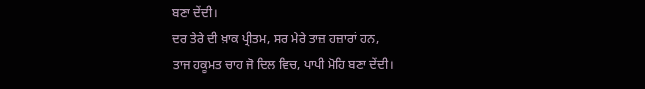ਬਣਾ ਦੇਂਦੀ।
ਦਰ ਤੇਰੇ ਦੀ ਖ਼ਾਕ ਪ੍ਰੀਤਮ, ਸਰ ਮੇਰੇ ਤਾਜ਼ ਹਜ਼ਾਰਾਂ ਹਨ,
ਤਾਜ ਹਕੂਮਤ ਚਾਹ ਜੋ ਦਿਲ ਵਿਚ, ਪਾਪੀ ਮੋਹਿ ਬਣਾ ਦੇਂਦੀ।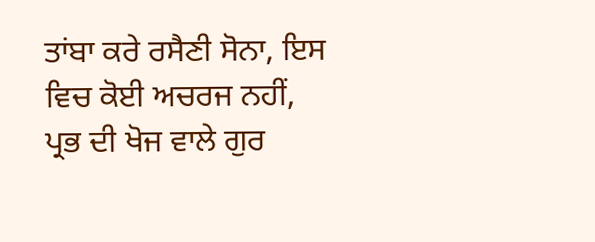ਤਾਂਬਾ ਕਰੇ ਰਸੈਣੀ ਸੋਨਾ, ਇਸ ਵਿਚ ਕੋਈ ਅਚਰਜ ਨਹੀਂ,
ਪ੍ਰਭ ਦੀ ਖੋਜ ਵਾਲੇ ਗੁਰ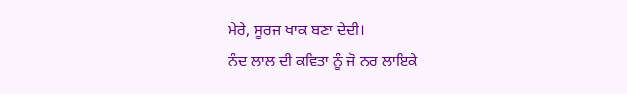ਮੇਰੇ, ਸੂਰਜ ਖਾਕ ਬਣਾ ਦੇਦੀ।
ਨੰਦ ਲਾਲ ਦੀ ਕਵਿਤਾ ਨੂੰ ਜੋ ਨਰ ਲਾਇਕੇ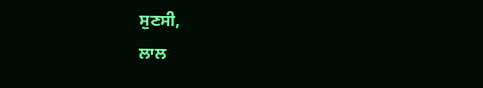ਸੁਣਸੀ,
ਲਾਲ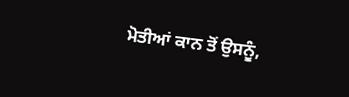ਮੋਤੀਆਂ ਕਾਨ ਤੋਂ ਉਸਨੂੰ,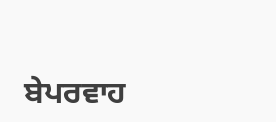ਬੇਪਰਵਾਹ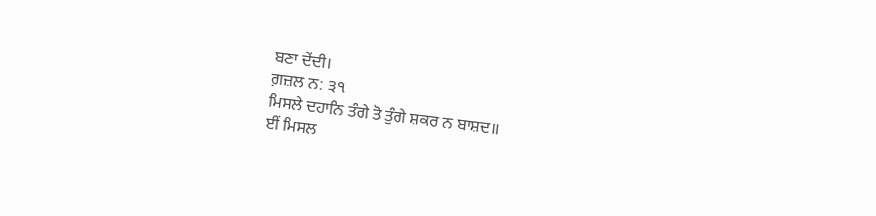ਬਣਾ ਦੇਂਦੀ।
ਗ਼ਜ਼ਲ ਨ: ੩੧
ਮਿਸਲੇ ਦਹਾਨਿ ਤੰਗੇ ਤੋ ਤੁੰਗੇ ਸ਼ਕਰ ਨ ਬਾਸ਼ਦ॥
ਈਂ ਮਿਸਲ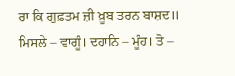ਰਾ ਕਿ ਗੁਫ਼ਤਮ ਜ਼ੀ ਖ਼ੂਬ ਤਰਨ ਬਾਸ਼ਦ॥
ਮਿਸਲੇ – ਵਾਗੂੰ। ਦਹਾਨਿ – ਮੂੰਹ। ਤੋ –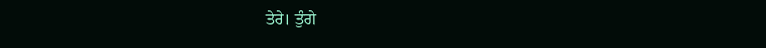ਤੇਰੇ। ਤੁੰਗੇ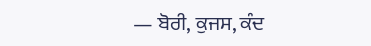— ਬੋਰੀ, ਕੁਜਸ, ਕੰਦ